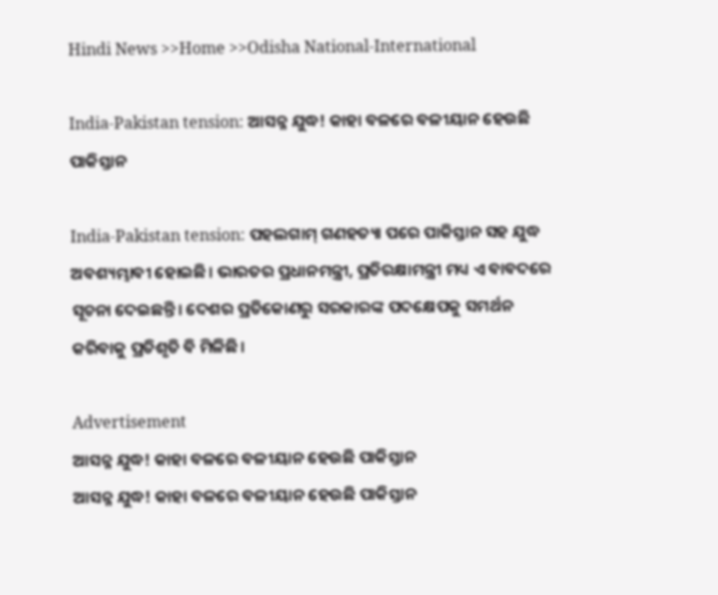Hindi News >>Home >>Odisha National-International

India-Pakistan tension: ଆସନ୍ନ ଯୁଦ୍ଧ! କାହା ବଳରେ ବଳୀୟାନ ହେଉଛି ପାକିସ୍ତାନ

India-Pakistan tension: ପହଲଗାମ୍‍ ଗଣହତ୍ୟା ପରେ ପାକିସ୍ତାନ ସହ ଯୁଦ୍ଧ ଅବଶ୍ୟମ୍ଭାବୀ ହୋଇଛି। ଭାରତର ପ୍ରଧାନମନ୍ତ୍ରୀ, ପ୍ରତିରକ୍ଷାମନ୍ତ୍ରୀ ମଧ୍ୟ ଏ ବାବଦରେ ସୂଚନା ଦେଇଛନ୍ତି। ଦେଶର ପ୍ରତିକୋଣରୁ ସରକାରଙ୍କ ପଦକ୍ଷେପକୁ ସମର୍ଥନ କରିବାକୁ ପ୍ରତିଶୃତି ବି ମିଳିଛି।

Advertisement
ଆସନ୍ନ ଯୁଦ୍ଧ! କାହା ବଳରେ ବଳୀୟାନ ହେଉଛି ପାକିସ୍ତାନ
ଆସନ୍ନ ଯୁଦ୍ଧ! କାହା ବଳରେ ବଳୀୟାନ ହେଉଛି ପାକିସ୍ତାନ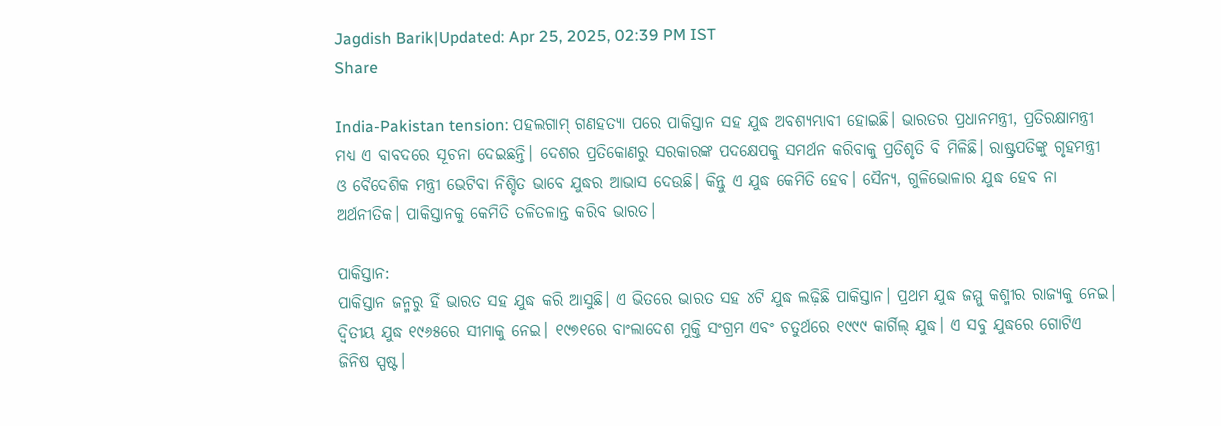Jagdish Barik|Updated: Apr 25, 2025, 02:39 PM IST
Share

India-Pakistan tension: ପହଲଗାମ୍‍ ଗଣହତ୍ୟା ପରେ ପାକିସ୍ତାନ ସହ ଯୁଦ୍ଧ ଅବଶ୍ୟମ୍ଭାବୀ ହୋଇଛି। ଭାରତର ପ୍ରଧାନମନ୍ତ୍ରୀ, ପ୍ରତିରକ୍ଷାମନ୍ତ୍ରୀ ମଧ୍ୟ ଏ ବାବଦରେ ସୂଚନା ଦେଇଛନ୍ତି। ଦେଶର ପ୍ରତିକୋଣରୁ ସରକାରଙ୍କ ପଦକ୍ଷେପକୁ ସମର୍ଥନ କରିବାକୁ ପ୍ରତିଶୃତି ବି ମିଳିଛି। ରାଷ୍ଟ୍ରପତିଙ୍କୁ ଗୃହମନ୍ତ୍ରୀ ଓ ବୈଦେଶିକ ମନ୍ତ୍ରୀ ଭେଟିବା ନିଶ୍ଚିତ ଭାବେ ଯୁଦ୍ଧର ଆଭାସ ଦେଉଛି। କିନ୍ତୁ ଏ ଯୁଦ୍ଧ କେମିତି ହେବ। ସୈନ୍ୟ, ଗୁଳିଭୋଳାର ଯୁଦ୍ଧ ହେବ ନା ଅର୍ଥନୀତିକ। ପାକିସ୍ତାନକୁ କେମିତି ତଳିତଳାନ୍ତ କରିବ ଭାରତ।

ପାକିସ୍ତାନ:
ପାକିସ୍ତାନ ଜନ୍ମରୁ ହିଁ ଭାରତ ସହ ଯୁଦ୍ଧ କରି ଆସୁଛି। ଏ ଭିତରେ ଭାରତ ସହ ୪ଟି ଯୁଦ୍ଧ ଲଢ଼ିଛି ପାକିସ୍ତାନ। ପ୍ରଥମ ଯୁଦ୍ଧ ଜମ୍ମୁ କଶ୍ମୀର ରାଜ୍ୟକୁ ନେଇ। ଦ୍ୱିତୀୟ ଯୁଦ୍ଧ ୧୯୬୫ରେ ସୀମାକୁ ନେଇ। ୧୯୭୧ରେ ବାଂଲାଦେଶ ମୁକ୍ତି ସଂଗ୍ରମ ଏବଂ ଚତୁର୍ଥରେ ୧୯୯୯ କାର୍ଗିଲ୍‍ ଯୁଦ୍ଧ। ଏ ସବୁ ଯୁଦ୍ଧରେ ଗୋଟିଏ ଜିନିଷ ସ୍ପଷ୍ଟ।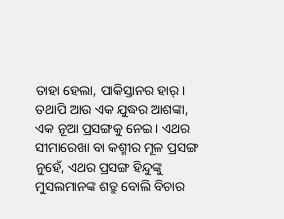ତାହା ହେଲା, ପାକିସ୍ତାନର ହାର୍‍। ତଥାପି ଆଉ ଏକ ଯୁଦ୍ଧର ଆଶଙ୍କା, ଏକ ନୂଆ ପ୍ରସଙ୍ଗକୁ ନେଇ। ଏଥର ସୀମାରେଖା ବା କଶ୍ମୀର ମୂଳ ପ୍ରସଙ୍ଗ ନୁହେଁ, ଏଥର ପ୍ରସଙ୍ଗ ହିନ୍ଦୁଙ୍କୁ ମୁସଲମାନଙ୍କ ଶତ୍ରୁ ବୋଲି ବିଚାର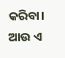କରିବା। ଆଉ ଏ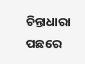ଚିନ୍ତାଧାରା ପଛରେ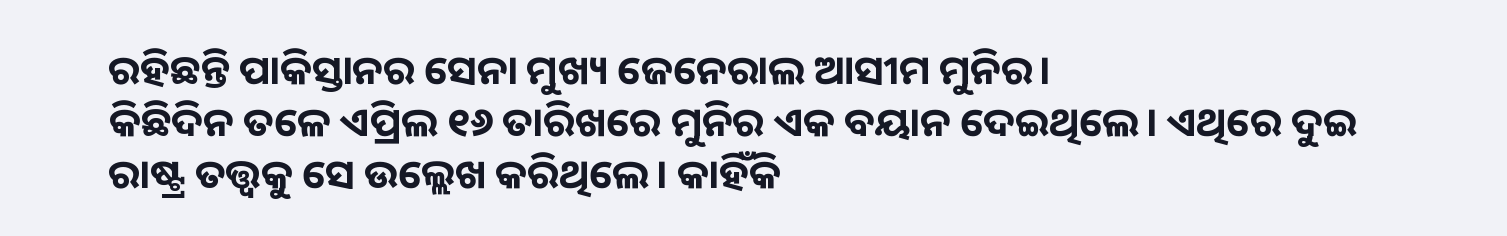ରହିଛନ୍ତି ପାକିସ୍ତାନର ସେନା ମୁଖ୍ୟ ଜେନେରାଲ ଆସୀମ ମୁନିର।
କିଛିଦିନ ତଳେ ଏପ୍ରିଲ ୧୬ ତାରିଖରେ ମୁନିର ଏକ ବୟାନ ଦେଇଥିଲେ। ଏଥିରେ ଦୁଇ ରାଷ୍ଟ୍ର ତତ୍ତ୍ୱକୁ ସେ ଉଲ୍ଲେଖ କରିଥିଲେ। କାହିଁକି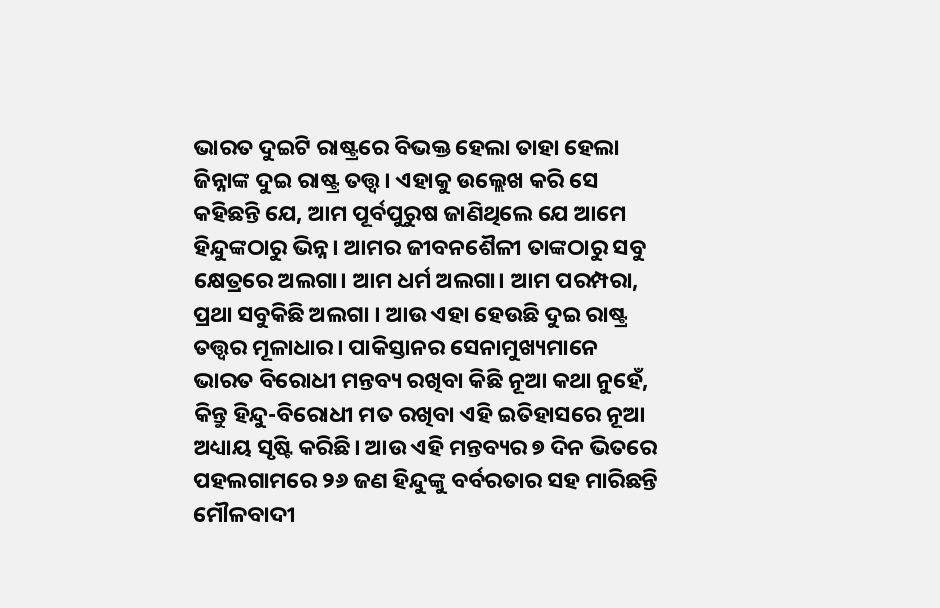ଭାରତ ଦୁଇଟି ରାଷ୍ଟ୍ରରେ ବିଭକ୍ତ ହେଲା ତାହା ହେଲା ଜିନ୍ନାଙ୍କ ଦୁଇ ରାଷ୍ଟ୍ର ତତ୍ତ୍ୱ। ଏହାକୁ ଉଲ୍ଲେଖ କରି ସେ କହିଛନ୍ତି ଯେ, ଆମ ପୂର୍ବପୁରୁଷ ଜାଣିଥିଲେ ଯେ ଆମେ ହିନ୍ଦୁଙ୍କଠାରୁ ଭିନ୍ନ। ଆମର ଜୀବନଶୈଳୀ ତାଙ୍କଠାରୁ ସବୁ କ୍ଷେତ୍ରରେ ଅଲଗା। ଆମ ଧର୍ମ ଅଲଗା। ଆମ ପରମ୍ପରା, ପ୍ରଥା ସବୁକିଛି ଅଲଗା । ଆଉ ଏହା ହେଉଛି ଦୁଇ ରାଷ୍ଟ୍ର ତତ୍ତ୍ୱର ମୂଳାଧାର। ପାକିସ୍ତାନର ସେନାମୁଖ୍ୟମାନେ ଭାରତ ବିରୋଧୀ ମନ୍ତବ୍ୟ ରଖିବା କିଛି ନୂଆ କଥା ନୁହେଁ, କିନ୍ତୁ ହିନ୍ଦୁ-ବିରୋଧୀ ମତ ରଖିବା ଏହି ଇତିହାସରେ ନୂଆ ଅଧ୍ୟାୟ ସୃଷ୍ଟି କରିଛି। ଆଉ ଏହି ମନ୍ତବ୍ୟର ୭ ଦିନ ଭିତରେ ପହଲଗାମରେ ୨୬ ଜଣ ହିନ୍ଦୁଙ୍କୁ ବର୍ବରତାର ସହ ମାରିଛନ୍ତି ମୌଳବାଦୀ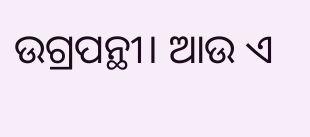ଉଗ୍ରପନ୍ଥୀ। ଆଉ ଏ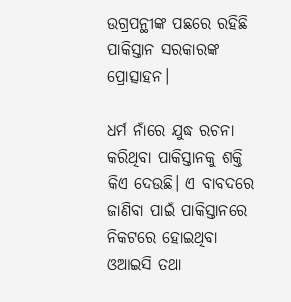ଉଗ୍ରପନ୍ଥୀଙ୍କ ପଛରେ ରହିଛି ପାକିସ୍ତାନ ସରକାରଙ୍କ ପ୍ରୋତ୍ସାହନ।

ଧର୍ମ ନାଁରେ ଯୁଦ୍ଧ ରଚନା କରିଥିବା ପାକିସ୍ତାନକୁ ଶକ୍ତି କିଏ ଦେଉଛି। ଏ ବାବଦରେ ଜାଣିବା ପାଇଁ ପାକିସ୍ତାନରେ ନିକଟରେ ହୋଇଥିବା ଓଆଇସି ତଥା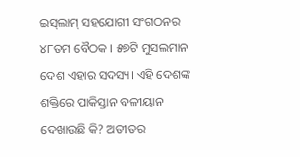ଇସ୍‍ଲାମ୍‍ ସହଯୋଗୀ ସଂଗଠନର ୪୮ତମ ବୈଠକ । ୫୭ଟି ମୁସଲମାନ ଦେଶ ଏହାର ସଦସ୍ୟ। ଏହି ଦେଶଙ୍କ ଶକ୍ତିରେ ପାକିସ୍ତାନ ବଳୀୟାନ ଦେଖାଉଛି କି? ଅତୀତର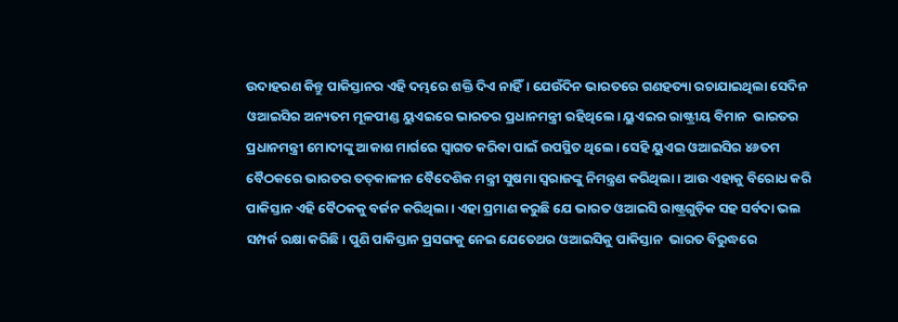ଉଦାହରଣ କିନ୍ତୁ ପାକିସ୍ତାନର ଏହି ଦମ୍ଭରେ ଶକ୍ତି ଦିଏ ନାହିଁ। ଯେଉଁଦିନ ଭାରତରେ ଗଣହତ୍ୟା ରଚାଯାଇଥିଲା ସେଦିନ ଓଆଇସିର ଅନ୍ୟତମ ମୂଳପୀଣ୍ଡ ୟୁଏଇରେ ଭାରତର ପ୍ରଧାନମନ୍ତ୍ରୀ ରହିଥିଲେ। ୟୁଏଇର ରାଷ୍ଟ୍ରୀୟ ବିମାନ  ଭାରତର ପ୍ରଧାନମନ୍ତ୍ରୀ ମୋଦୀଙ୍କୁ ଆକାଶ ମାର୍ଗରେ ସ୍ୱାଗତ କରିବା ପାଇଁ ଉପସ୍ଥିତ ଥିଲେ। ସେହି ୟୁଏଇ ଓଆଇସିର ୪୬ତମ ବୈଠକରେ ଭାରତର ତତ୍‍କାଳୀନ ବୈଦେଶିକ ମନ୍ତ୍ରୀ ସୁଷମା ସ୍ୱରାଜଙ୍କୁ ନିମନ୍ତ୍ରଣ କରିଥିଲା। ଆଉ ଏହାକୁ ବିରୋଧ କରି ପାକିସ୍ତାନ ଏହି ବୈଠକକୁ ବର୍ଜନ କରିଥିଲା। ଏହା ପ୍ରମାଣ କରୁଛି ଯେ ଭାରତ ଓଆଇସି ରାଷ୍ଟ୍ରଗୁଡ଼ିକ ସହ ସର୍ବଦା ଭଲ ସମ୍ପର୍କ ରକ୍ଷା କରିଛି। ପୁଣି ପାକିସ୍ତାନ ପ୍ରସଙ୍ଗକୁ ନେଇ ଯେତେଥର ଓଆଇସିକୁ ପାକିସ୍ତାନ  ଭାରତ ବିରୁଦ୍ଧରେ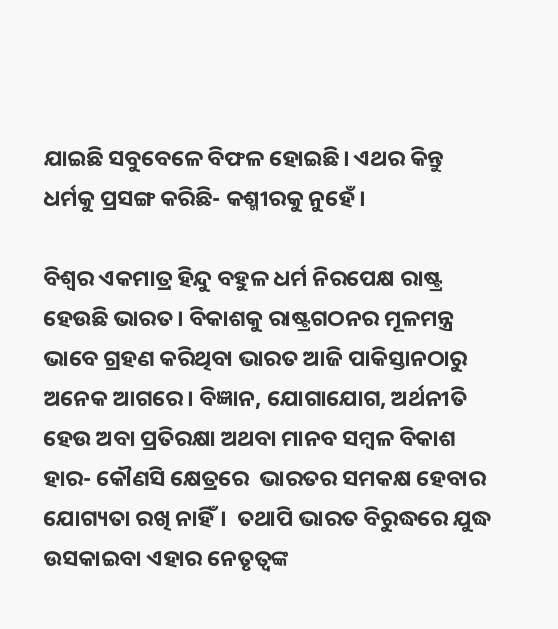ଯାଇଛି ସବୁବେଳେ ବିଫଳ ହୋଇଛି। ଏଥର କିନ୍ତୁ ଧର୍ମକୁ ପ୍ରସଙ୍ଗ କରିଛି- କଶ୍ମୀରକୁ ନୁହେଁ।

ବିଶ୍ୱର ଏକମାତ୍ର ହିନ୍ଦୁ ବହୁଳ ଧର୍ମ ନିରପେକ୍ଷ ରାଷ୍ଟ୍ର ହେଉଛି ଭାରତ। ବିକାଶକୁ ରାଷ୍ଟ୍ରଗଠନର ମୂଳମନ୍ତ୍ର ଭାବେ ଗ୍ରହଣ କରିଥିବା ଭାରତ ଆଜି ପାକିସ୍ତାନଠାରୁ ଅନେକ ଆଗରେ। ବିଜ୍ଞାନ, ଯୋଗାଯୋଗ, ଅର୍ଥନୀତି ହେଉ ଅବା ପ୍ରତିରକ୍ଷା ଅଥବା ମାନବ ସମ୍ବଳ ବିକାଶ ହାର- କୌଣସି କ୍ଷେତ୍ରରେ  ଭାରତର ସମକକ୍ଷ ହେବାର ଯୋଗ୍ୟତା ରଖି ନାହିଁ।  ତଥାପି ଭାରତ ବିରୁଦ୍ଧରେ ଯୁଦ୍ଧ ଉସକାଇବା ଏହାର ନେତୃତ୍ୱଙ୍କ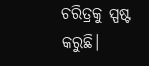ଚରିତ୍ରକୁ ସ୍ପଷ୍ଟ କରୁଛି।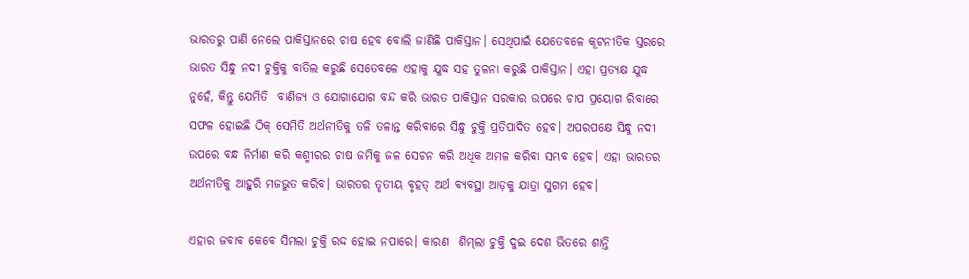ଭାରତରୁ ପାଣି ନେଲେ ପାକିସ୍ତାନରେ ଚାଷ ହେବ ବୋଲି ଜାଣିଛି ପାକିସ୍ତାନ। ସେଥିପାଇଁ ଯେତେବଳେ କୂଟନୀତିକ ସ୍ତରରେ ଭାରତ ସିନ୍ଧୁ ନଦୀ ଚୁକ୍ତିକୁ ବାତିଲ କରୁଛି ସେତେବଳେ ଏହାକୁ ଯୁଦ୍ଧ ସହ ତୁଳନା କରୁଛି ପାକିସ୍ତାନ। ଏହା ପ୍ରତ୍ୟକ୍ଷ ଯୁଦ୍ଧ ନୁହେଁ, କିନ୍ତୁ ଯେମିତି  ବାଣିଜ୍ୟ ଓ ଯୋଗାଯୋଗ ବନ୍ଦ କରି ଭାରତ ପାକିସ୍ତାନ ସରକାର ଉପରେ ଚାପ ପ୍ରୟୋଗ ରିବାରେ ସଫଳ ହୋଇଛି ଠିକ୍ ସେମିତି ଅର୍ଥନୀତିକୁ ତଳି ତଳାନ୍ତ କରିବାରେ ସିନ୍ଧୁ ଚୁକ୍ତି ପ୍ରତିପାଦିତ ହେବ। ଅପରପକ୍ଷେ ସିନ୍ଧୁ ନଦୀ ଉପରେ ବନ୍ଧ ନିର୍ମାଣ କରି କଶ୍ମୀରର ଚାଷ ଜମିକୁ ଜଳ ସେଚନ କରି ଅଧିକ ଅମଳ କରିବା ସମ୍ଭବ ହେବ। ଏହା ଭାରତର ଅର୍ଥନୀତିକୁ ଆହୁରି ମଜଭୁତ କରିବ। ଭାରତର ତୃତୀୟ ବୃହତ୍‍ ଅର୍ଥ ବ୍ୟବସ୍ଥା ଆଡ଼କୁ ଯାତ୍ରା ସୁଗମ ହେବ।

ଏହାର ଜବାବ କେବେ ସିମଲା ଚୁକ୍ତି ରଦ୍ଦ ହୋଇ ନପାରେ। କାରଣ  ଶିମ୍‍ଲା ଚୁକ୍ତି ଦୁଇ ଦେଶ ଭିତରେ ଶାନ୍ତି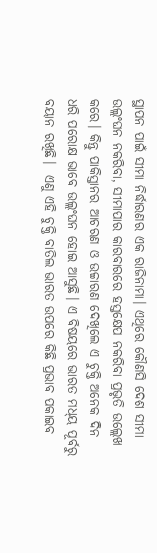ସ୍ଥାପନ ପାଇଁ ସୀମା ନିର୍ଦ୍ଧାରଣର ଏକ ରାଜିନାମା। ଏଥିରେ କୌଣସି ଦେଶ ସୀମା ଉଲ୍ଲଂଘନ ନକରିବା, ସୀମାପାର କାରବାରରେ ହସ୍ତକ୍ଷେପ ନକରିବା ପ୍ରଭୃତି ଉଲ୍ଲେଖ କରେ। କିନ୍ତୁ ପାକିସ୍ତାନର ଆଚରଣ ଓ ଉଚ୍ଚାରଣ ଦେଖିଲେ ଏ ଚୁକ୍ତି ଅନେକ ଦିନ ଧରି ପରୋକ୍ଷ ଭାବେ ଉଲ୍ଲଂଘନ ହୋଇ ଆସୁଛି। ଏ ବିଷୟରେ ଭାରତ ମଧ୍‍ୟ ପୂର୍ବରୁ ବୟାନ ରଖିଛି।  ଏଣୁ ଏହି ଚୁକ୍ତି ବାତିଲ ଭାରତ ଉପରେ କିଛି ପ୍ରଭାବ ପକାଇବ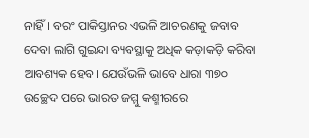ନାହିଁ। ବରଂ ପାକିସ୍ତାନର ଏଭଳି ଆଚରଣକୁ ଜବାବ ଦେବା ଲାଗି ଗୁଇନ୍ଦା ବ୍ୟବସ୍ଥାକୁ ଅଧିକ କଡ଼ାକଡ଼ି କରିବା ଆବଶ୍ୟକ ହେବ। ଯେଉଁଭଳି ଭାବେ ଧାରା ୩୭୦ ଉଚ୍ଛେଦ ପରେ ଭାରତ ଜମ୍ମୁ କଶ୍ମୀରରେ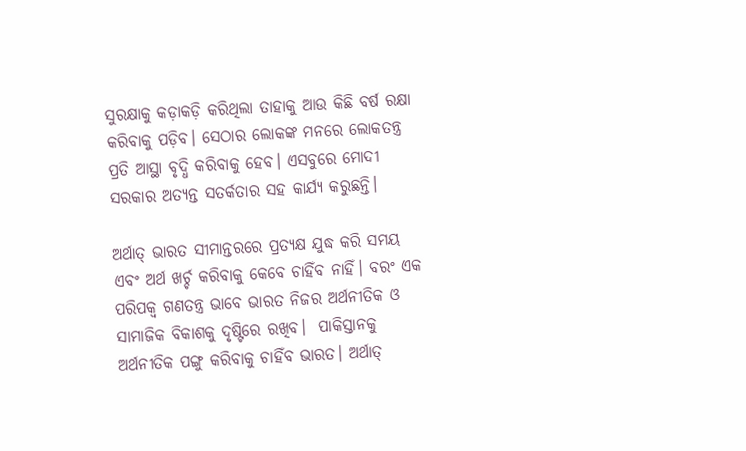ସୁରକ୍ଷାକୁ କଡ଼ାକଡ଼ି କରିଥିଲା ତାହାକୁ ଆଉ କିଛି ବର୍ଷ ରକ୍ଷା କରିବାକୁ ପଡ଼ିବ। ସେଠାର ଲୋକଙ୍କ ମନରେ ଲୋକତନ୍ତ୍ର ପ୍ରତି ଆସ୍ଥା ବୃଦ୍ଧି କରିବାକୁ ହେବ। ଏସବୁରେ ମୋଦୀ ସରକାର ଅତ୍ୟନ୍ତ ସତର୍କତାର ସହ କାର୍ଯ୍ୟ କରୁଛନ୍ତି।

ଅର୍ଥାତ୍‍ ଭାରତ ସୀମାନ୍ତରରେ ପ୍ରତ୍ୟକ୍ଷ ଯୁଦ୍ଧ କରି ସମୟ ଏବଂ ଅର୍ଥ ଖର୍ଚ୍ଚ କରିବାକୁ କେବେ ଚାହିଁବ ନାହିଁ। ବରଂ ଏକ ପରିପକ୍ୱ ଗଣତନ୍ତ୍ର ଭାବେ ଭାରତ ନିଜର ଅର୍ଥନୀତିକ ଓ ସାମାଜିକ ବିକାଶକୁ ଦୃଷ୍ଟିରେ ରଖିବ।  ପାକିସ୍ତାନକୁ ଅର୍ଥନୀତିକ ପଙ୍ଗୁ କରିବାକୁ ଚାହିଁବ ଭାରତ। ଅର୍ଥାତ୍‍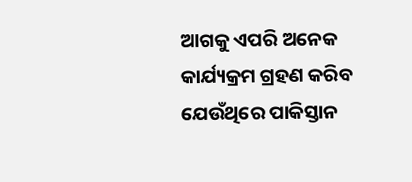ଆଗକୁ ଏପରି ଅନେକ କାର୍ଯ୍ୟକ୍ରମ ଗ୍ରହଣ କରିବ ଯେଉଁଥିରେ ପାକିସ୍ତାନ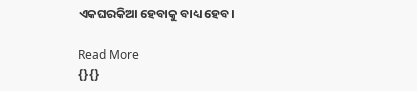ଏକଘରକିଆ ହେବାକୁ ବାଧ୍ୟ ହେବ।

Read More
{}{}